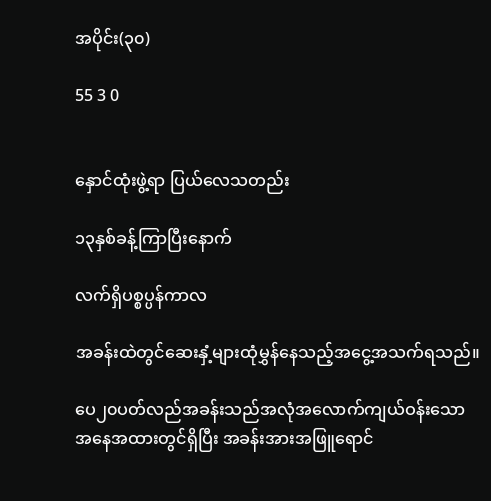အပိုင်း(၃၀)

55 3 0


နှောင်ထုံးဖွဲ့ရာ ပြယ်လေသတည်း

၁၃နှစ်ခန့်ကြာပြီးနောက်

လက်ရှိပစ္စပ္ပန်ကာလ

အခန်းထဲတွင်ဆေးနှံ့များထုံမွှန်နေသည့်အငွေ့အသက်ရသည်။

ပေ၂၀ပတ်လည်အခန်းသည်အလုံအလောက်ကျယ်ဝန်းသောအနေအထားတွင်ရှိပြီး အခန်းအားအဖြူရောင်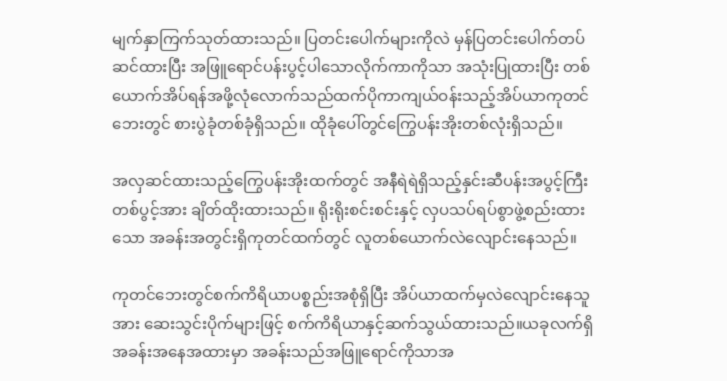မျက်နှာကြက်သုတ်ထားသည်။ ပြတင်းပေါက်များကိုလဲ မှန်ပြတင်းပေါက်တပ်ဆင်ထားပြီး အဖြူရောင်ပန်းပွင့်ပါသောလိုက်ကာကိုသာ အသုံးပြုထားပြီး တစ်ယောက်အိပ်ရန်အဖို့လုံလောက်သည်ထက်ပိုကာကျယ်ဝန်းသည့်အိပ်ယာကုတင်ဘေးတွင် စားပွဲခုံတစ်ခုံရှိသည်။ ထိုခုံပေါ်တွင်ကြွေပန်းအိုးတစ်လုံးရှိသည်။

အလှဆင်ထားသည့်ကြွေပန်းအိုးထက်တွင် အနီရဲရဲရှိသည့်နှင်းဆီပန်းအပွင့်ကြီးတစ်ပွင့်အား ချိတ်ထိုးထားသည်။ ရိုးရိုးစင်းစင်းနှင့် လှပသပ်ရပ်စွာဖွဲ့စည်းထားသော အခန်းအတွင်းရှိကုတင်ထက်တွင် လူတစ်ယောက်လဲလျောင်းနေသည်။

ကုတင်ဘေးတွင်စက်ကိရိယာပစ္စည်းအစုံရှိပြီး အိပ်ယာထက်မှလဲလျောင်းနေသူအား ဆေးသွင်းပိုက်များဖြင့် စက်ကိရိယာနှင့်ဆက်သွယ်ထားသည်။ယခုလက်ရှိအခန်းအနေအထားမှာ အခန်းသည်အဖြူရောင်ကိုသာအ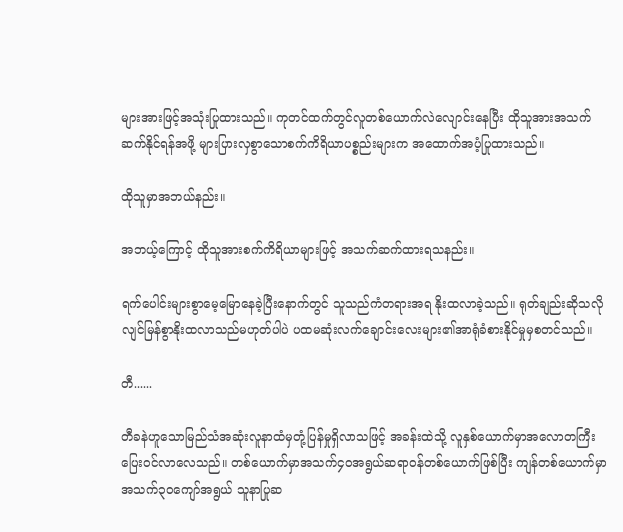များအားဖြင့်အသုံးပြုထားသည်။ ကုတင်ထက်တွင်လူတစ်ယောက်လဲလျောင်းနေပြီး ထိုသူအားအသက်ဆက်နိုင်ရန်အဖို့ များပြားလှစွာသောစက်ကိရိယာပစ္စည်းများက အထောက်အပံ့ပြုထားသည်။

ထိုသူမှာအဘယ်နည်း။

အဘယ့်ကြောင့် ထိုသူအားစက်ကိရိယာများဖြင့် အသက်ဆက်ထားရသနည်း။

ရက်ပေါင်းများစွာမေ့မြောနေခဲ့ပြီးနောက်တွင် သူသည်ကံတရားအရ နိုးထလာခဲ့သည်။ ရုတ်ချည်းဆိုသလိုလျင်မြန်စွာနိုးထလာသည်မဟုတ်ပါပဲ ပထမဆုံးလက်ချောင်းလေးများ၏အာရုံခံစားနိုင်မှုမှစတင်သည်။

တီ......

တီခနဲဟူသောမြည်သံအဆုံးလူနာထံမှတုံ့ပြန်မှုရှိလာသဖြင့် အခန်းထဲသို့ လူနှစ်ယောက်မှာအလောတကြီးပြေးဝင်လာလေသည်။ တစ်ယောက်မှာအသက်၄၀အရွယ်ဆရာဝန်တစ်ယောက်ဖြစ်ပြီး ကျန်တစ်ယောက်မှာအသက်၃၀ကျော်အရွယ် သူနာပြုဆ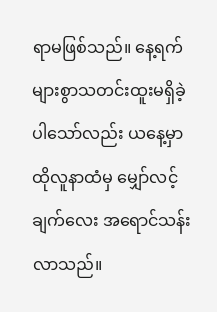ရာမဖြစ်သည်။ နေ့ရက်များစွာသတင်းထူးမရှိခဲ့ပါသော်လည်း ယနေ့မှာ ထိုလူနာထံမှ မျှော်လင့်ချက်လေး အရောင်သန်းလာသည်။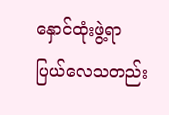နှောင်ထုံးဖွဲ့ရာ ပြယ်လေသတည်း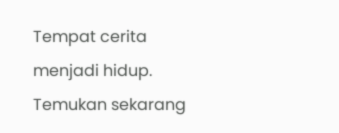Tempat cerita menjadi hidup. Temukan sekarang